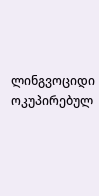ლინგვოციდი ოკუპირებულ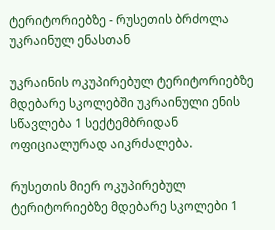ტერიტორიებზე - რუსეთის ბრძოლა უკრაინულ ენასთან

უკრაინის ოკუპირებულ ტერიტორიებზე მდებარე სკოლებში უკრაინული ენის სწავლება 1 სექტემბრიდან ოფიციალურად აიკრძალება.

რუსეთის მიერ ოკუპირებულ ტერიტორიებზე მდებარე სკოლები 1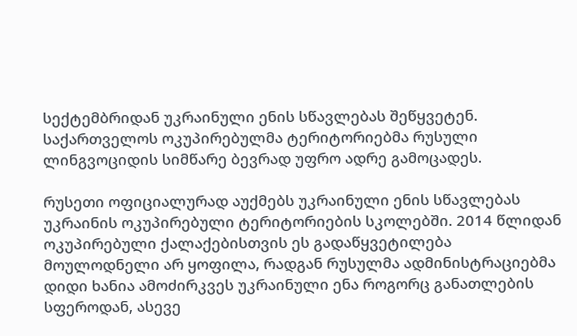სექტემბრიდან უკრაინული ენის სწავლებას შეწყვეტენ. საქართველოს ოკუპირებულმა ტერიტორიებმა რუსული ლინგვოციდის სიმწარე ბევრად უფრო ადრე გამოცადეს.

რუსეთი ოფიციალურად აუქმებს უკრაინული ენის სწავლებას უკრაინის ოკუპირებული ტერიტორიების სკოლებში. 2014 წლიდან ოკუპირებული ქალაქებისთვის ეს გადაწყვეტილება მოულოდნელი არ ყოფილა, რადგან რუსულმა ადმინისტრაციებმა დიდი ხანია ამოძირკვეს უკრაინული ენა როგორც განათლების სფეროდან, ასევე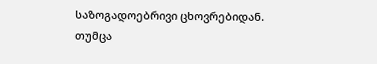საზოგადოებრივი ცხოვრებიდან. თუმცა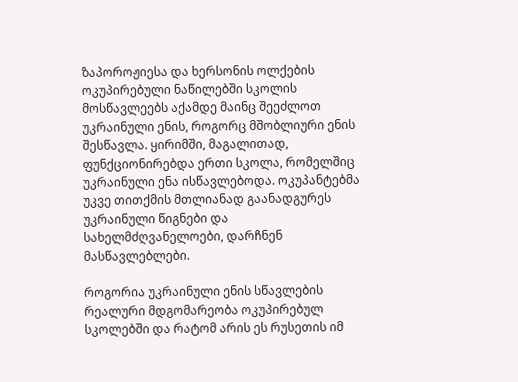ზაპოროჟიესა და ხერსონის ოლქების ოკუპირებული ნაწილებში სკოლის მოსწავლეებს აქამდე მაინც შეეძლოთ უკრაინული ენის, როგორც მშობლიური ენის შესწავლა. ყირიმში, მაგალითად, ფუნქციონირებდა ერთი სკოლა, რომელშიც უკრაინული ენა ისწავლებოდა. ოკუპანტებმა უკვე თითქმის მთლიანად გაანადგურეს უკრაინული წიგნები და სახელმძღვანელოები, დარჩნენ მასწავლებლები.

როგორია უკრაინული ენის სწავლების რეალური მდგომარეობა ოკუპირებულ სკოლებში და რატომ არის ეს რუსეთის იმ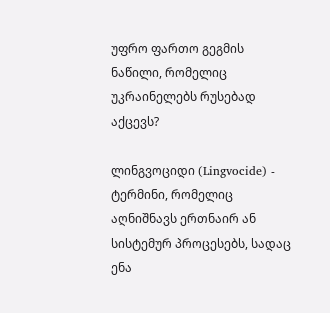უფრო ფართო გეგმის ნაწილი, რომელიც უკრაინელებს რუსებად აქცევს?

ლინგვოციდი (Lingvocide) - ტერმინი, რომელიც აღნიშნავს ერთნაირ ან სისტემურ პროცესებს, სადაც ენა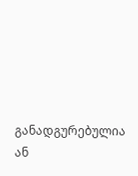განადგურებულია ან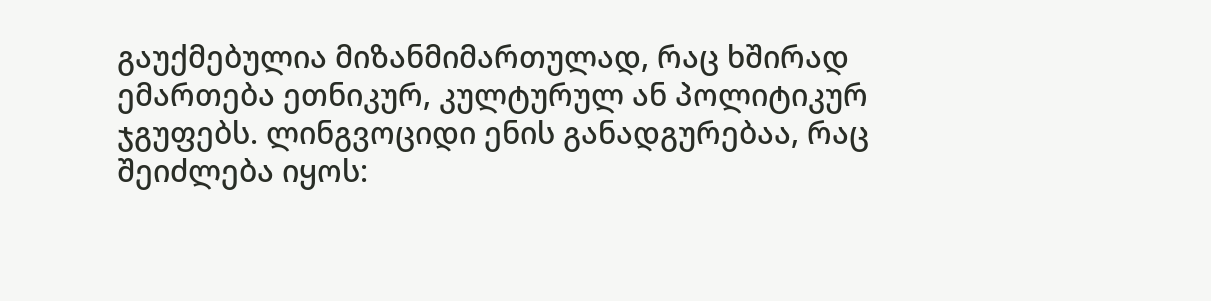გაუქმებულია მიზანმიმართულად, რაც ხშირად ემართება ეთნიკურ, კულტურულ ან პოლიტიკურ ჯგუფებს. ლინგვოციდი ენის განადგურებაა, რაც შეიძლება იყოს: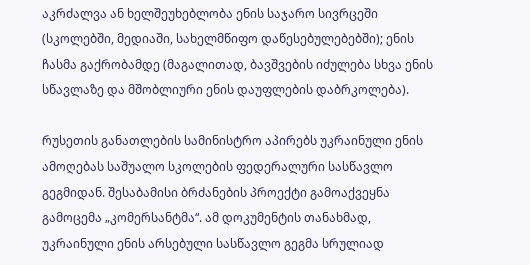აკრძალვა ან ხელშეუხებლობა ენის საჯარო სივრცეში (სკოლებში, მედიაში, სახელმწიფო დაწესებულებებში); ენის ჩასმა გაქრობამდე (მაგალითად, ბავშვების იძულება სხვა ენის სწავლაზე და მშობლიური ენის დაუფლების დაბრკოლება).

რუსეთის განათლების სამინისტრო აპირებს უკრაინული ენის ამოღებას საშუალო სკოლების ფედერალური სასწავლო გეგმიდან. შესაბამისი ბრძანების პროექტი გამოაქვეყნა გამოცემა „კომერსანტმა“. ამ დოკუმენტის თანახმად, უკრაინული ენის არსებული სასწავლო გეგმა სრულიად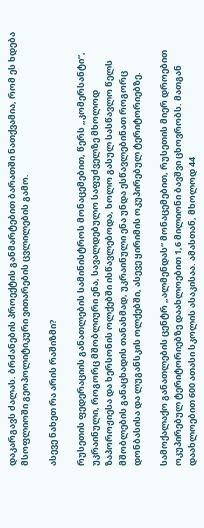დაკარგავს ძალას. ბრძანების პროექტის განმარტებით ბარათში ნათქვამია, რომ ეს ხდება მსოფლიოში გეოპოლიტიკური ვითარების ცვლილების გამო.

ასევე ნახეთ რა არის რაშიზმი?

რუსეთის ფედერაციის განათლების სამინისტროს მონაცემებით, წერს „კომერსანტი“, უკრაინული, როგორც მშობლიური ენა, სავალდებულო საფუძველზე მხოლოდ ზაპოროჟიესა და ხერსონის ოლქებში ისწავლებოდა, ხოლო გასულ სასწავლო წელს მშობლების განაცხადის თანახმად, უკრაინული ენა უნდა ესწავლებინათ როგორც დონბასისა და ლუგანსკის ოლქებში, ასევე ყირიმის ოკუპირებულ ტერიტორიებზე.

სამოქალაქო განათლების ცენტრ „ალმენდას“ მონაცემებით, რუსეთის მიერ დროებით ოკუპირებულ ტერიტორიებზე დაახლოებით 1,6 მილიონი ბავშვი ცხოვრობს. მათგან დაახლოებით 600 ათასი სკოლის ასაკისაა. ამასთან, მხოლოდ 44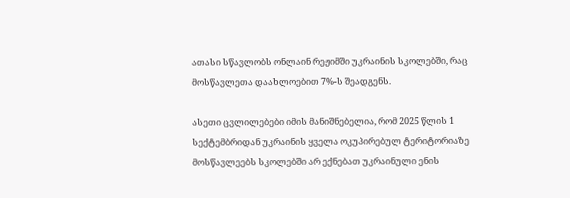ათასი სწავლობს ონლაინ რეჟიმში უკრაინის სკოლებში, რაც მოსწავლეთა დაახლოებით 7%-ს შეადგენს.

ასეთი ცვლილებები იმის მანიშნებელია, რომ 2025 წლის 1 სექტემბრიდან უკრაინის ყველა ოკუპირებულ ტერიტორიაზე მოსწავლეებს სკოლებში არ ექნებათ უკრაინული ენის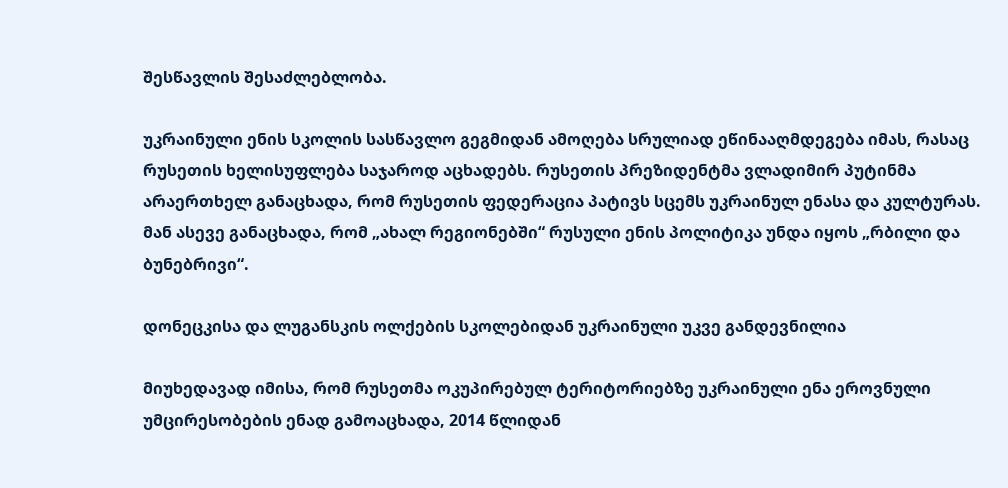შესწავლის შესაძლებლობა.

უკრაინული ენის სკოლის სასწავლო გეგმიდან ამოღება სრულიად ეწინააღმდეგება იმას, რასაც რუსეთის ხელისუფლება საჯაროდ აცხადებს. რუსეთის პრეზიდენტმა ვლადიმირ პუტინმა არაერთხელ განაცხადა, რომ რუსეთის ფედერაცია პატივს სცემს უკრაინულ ენასა და კულტურას. მან ასევე განაცხადა, რომ „ახალ რეგიონებში“ რუსული ენის პოლიტიკა უნდა იყოს „რბილი და ბუნებრივი“.

დონეცკისა და ლუგანსკის ოლქების სკოლებიდან უკრაინული უკვე განდევნილია

მიუხედავად იმისა, რომ რუსეთმა ოკუპირებულ ტერიტორიებზე უკრაინული ენა ეროვნული უმცირესობების ენად გამოაცხადა, 2014 წლიდან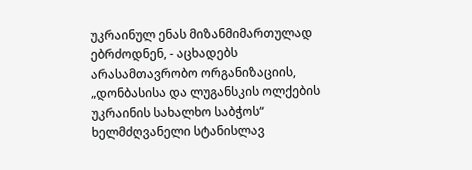უკრაინულ ენას მიზანმიმართულად ებრძოდნენ, - აცხადებს არასამთავრობო ორგანიზაციის, „დონბასისა და ლუგანსკის ოლქების უკრაინის სახალხო საბჭოს“ ხელმძღვანელი სტანისლავ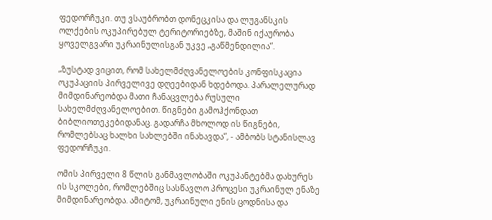ფედორჩუკი. თუ ვსაუბრობთ დონეცკისა და ლუგანსკის ოლქების ოკუპირებულ ტერიტორიებზე, მაშინ იქაურობა ყოველგვარი უკრაინულისგან უკვე „გაწმენდილია“.

„ზუსტად ვიცით, რომ სახელმძღვანელოების კონფისკაცია ოკუპაციის პირველივე დღეებიდან ხდებოდა. პარალელურად მიმდინარეობდა მათი ჩანაცვლება რუსული სახელმძღვანელოებით. წიგნები გამოჰქონდათ ბიბლიოთეკებიდანაც. გადარჩა მხოლოდ ის წიგნები, რომლებსაც ხალხი სახლებში ინახავდა“, - ამბობს სტანისლავ ფედორჩუკი.

ომის პირველი 8 წლის განმავლობაში ოკუპანტებმა დახურეს ის სკოლები, რომლებშიც სასწავლო პროცესი უკრაინულ ენაზე მიმდინარეობდა. ამიტომ, უკრაინული ენის ცოდნისა და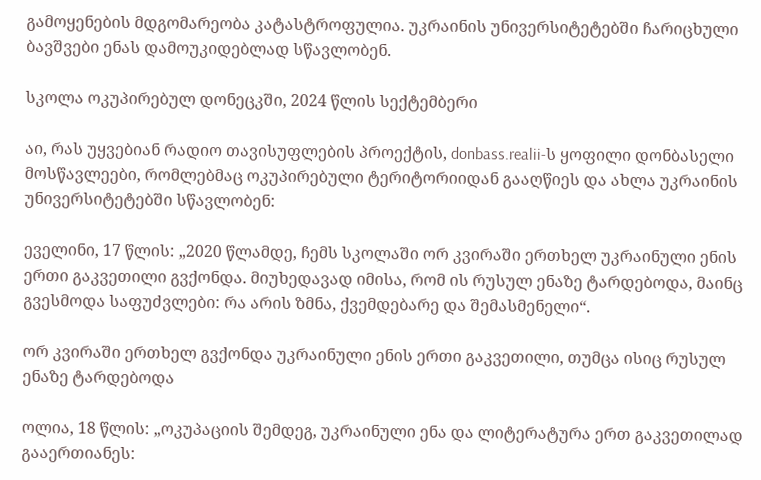გამოყენების მდგომარეობა კატასტროფულია. უკრაინის უნივერსიტეტებში ჩარიცხული ბავშვები ენას დამოუკიდებლად სწავლობენ.

სკოლა ოკუპირებულ დონეცკში, 2024 წლის სექტემბერი

აი, რას უყვებიან რადიო თავისუფლების პროექტის, donbass.realii-ს ყოფილი დონბასელი მოსწავლეები, რომლებმაც ოკუპირებული ტერიტორიიდან გააღწიეს და ახლა უკრაინის უნივერსიტეტებში სწავლობენ:

ეველინი, 17 წლის: „2020 წლამდე, ჩემს სკოლაში ორ კვირაში ერთხელ უკრაინული ენის ერთი გაკვეთილი გვქონდა. მიუხედავად იმისა, რომ ის რუსულ ენაზე ტარდებოდა, მაინც გვესმოდა საფუძვლები: რა არის ზმნა, ქვემდებარე და შემასმენელი“.

ორ კვირაში ერთხელ გვქონდა უკრაინული ენის ერთი გაკვეთილი, თუმცა ისიც რუსულ ენაზე ტარდებოდა

ოლია, 18 წლის: „ოკუპაციის შემდეგ, უკრაინული ენა და ლიტერატურა ერთ გაკვეთილად გააერთიანეს: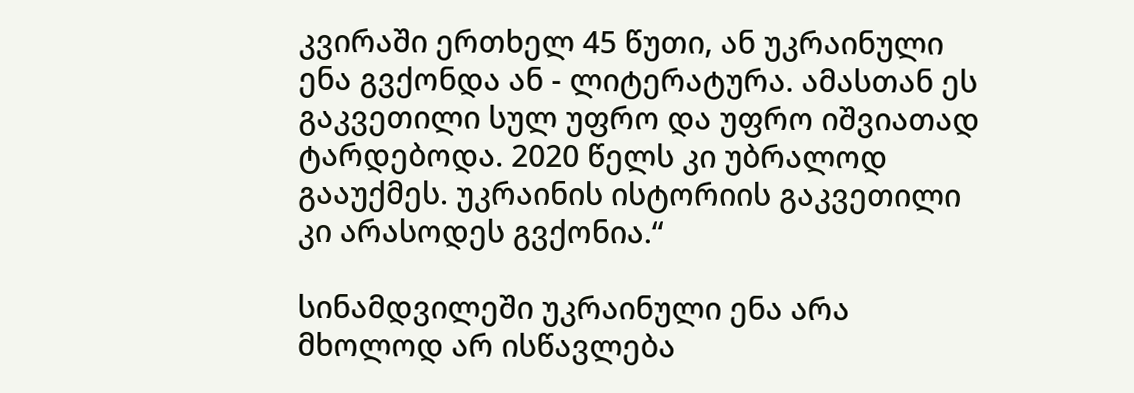კვირაში ერთხელ 45 წუთი, ან უკრაინული ენა გვქონდა ან - ლიტერატურა. ამასთან ეს გაკვეთილი სულ უფრო და უფრო იშვიათად ტარდებოდა. 2020 წელს კი უბრალოდ გააუქმეს. უკრაინის ისტორიის გაკვეთილი კი არასოდეს გვქონია.“

სინამდვილეში უკრაინული ენა არა მხოლოდ არ ისწავლება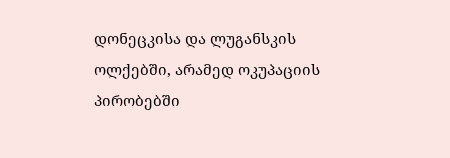დონეცკისა და ლუგანსკის ოლქებში, არამედ ოკუპაციის პირობებში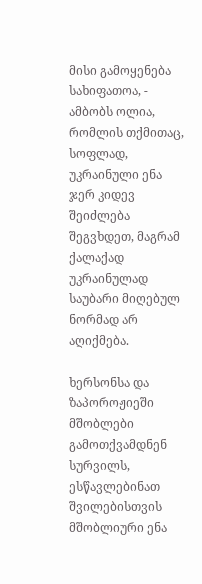მისი გამოყენება სახიფათოა, - ამბობს ოლია, რომლის თქმითაც, სოფლად, უკრაინული ენა ჯერ კიდევ შეიძლება შეგვხდეთ, მაგრამ ქალაქად უკრაინულად საუბარი მიღებულ ნორმად არ აღიქმება.

ხერსონსა და ზაპოროჟიეში მშობლები გამოთქვამდნენ სურვილს, ესწავლებინათ შვილებისთვის მშობლიური ენა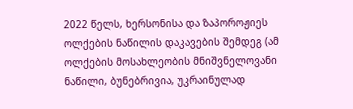2022 წელს, ხერსონისა და ზაპოროჟიეს ოლქების ნაწილის დაკავების შემდეგ (ამ ოლქების მოსახლეობის მნიშვნელოვანი ნაწილი, ბუნებრივია, უკრაინულად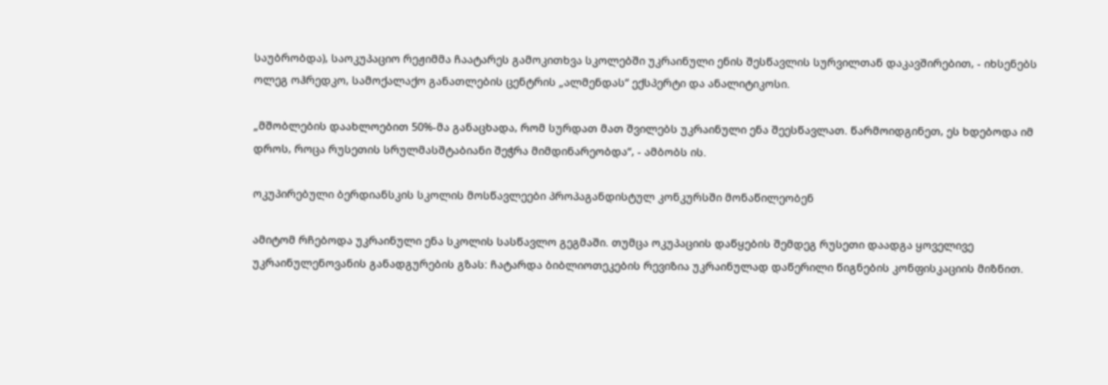საუბრობდა), საოკუპაციო რეჟიმმა ჩაატარეს გამოკითხვა სკოლებში უკრაინული ენის შესწავლის სურვილთან დაკავშირებით, - იხსენებს ოლეგ ოჰრედკო, სამოქალაქო განათლების ცენტრის „ალმენდას“ ექსპერტი და ანალიტიკოსი.

„მშობლების დაახლოებით 50%-მა განაცხადა, რომ სურდათ მათ შვილებს უკრაინული ენა შეესწავლათ. წარმოიდგინეთ, ეს ხდებოდა იმ დროს, როცა რუსეთის სრულმასშტაბიანი შეჭრა მიმდინარეობდა“, - ამბობს ის.

ოკუპირებული ბერდიანსკის სკოლის მოსწავლეები პროპაგანდისტულ კონკურსში მონაწილეობენ

ამიტომ რჩებოდა უკრაინული ენა სკოლის სასწავლო გეგმაში. თუმცა ოკუპაციის დაწყების შემდეგ რუსეთი დაადგა ყოველივე უკრაინულენოვანის განადგურების გზას: ჩატარდა ბიბლიოთეკების რევიზია უკრაინულად დაწერილი წიგნების კონფისკაციის მიზნით.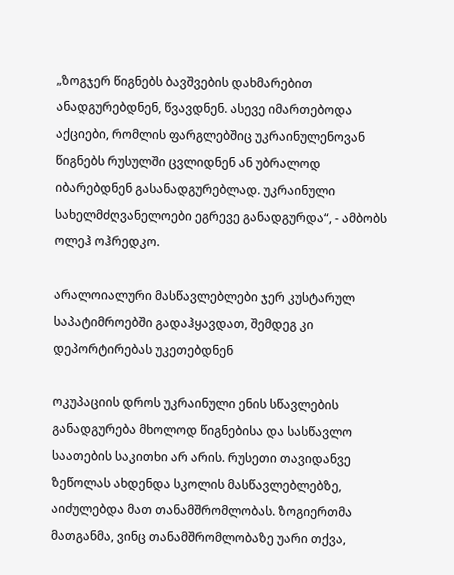„ზოგჯერ წიგნებს ბავშვების დახმარებით ანადგურებდნენ, წვავდნენ. ასევე იმართებოდა აქციები, რომლის ფარგლებშიც უკრაინულენოვან წიგნებს რუსულში ცვლიდნენ ან უბრალოდ იბარებდნენ გასანადგურებლად. უკრაინული სახელმძღვანელოები ეგრევე განადგურდა“, - ამბობს ოლეჰ ოჰრედკო.

არალოიალური მასწავლებლები ჯერ კუსტარულ საპატიმროებში გადაჰყავდათ, შემდეგ კი დეპორტირებას უკეთებდნენ

ოკუპაციის დროს უკრაინული ენის სწავლების განადგურება მხოლოდ წიგნებისა და სასწავლო საათების საკითხი არ არის. რუსეთი თავიდანვე ზეწოლას ახდენდა სკოლის მასწავლებლებზე, აიძულებდა მათ თანამშრომლობას. ზოგიერთმა მათგანმა, ვინც თანამშრომლობაზე უარი თქვა,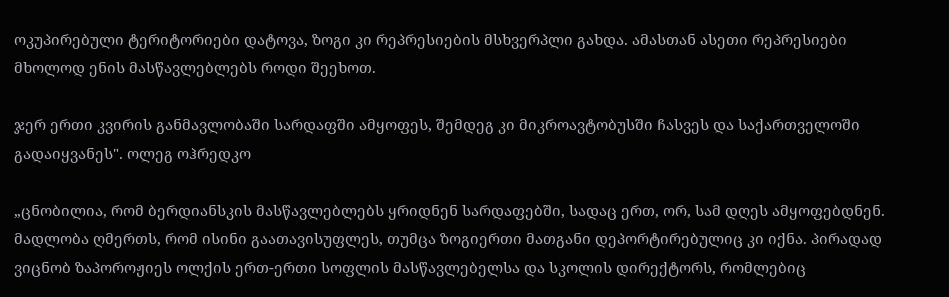ოკუპირებული ტერიტორიები დატოვა, ზოგი კი რეპრესიების მსხვერპლი გახდა. ამასთან ასეთი რეპრესიები მხოლოდ ენის მასწავლებლებს როდი შეეხოთ.

ჯერ ერთი კვირის განმავლობაში სარდაფში ამყოფეს, შემდეგ კი მიკროავტობუსში ჩასვეს და საქართველოში გადაიყვანეს". ოლეგ ოჰრედკო

„ცნობილია, რომ ბერდიანსკის მასწავლებლებს ყრიდნენ სარდაფებში, სადაც ერთ, ორ, სამ დღეს ამყოფებდნენ. მადლობა ღმერთს, რომ ისინი გაათავისუფლეს, თუმცა ზოგიერთი მათგანი დეპორტირებულიც კი იქნა. პირადად ვიცნობ ზაპოროჟიეს ოლქის ერთ-ერთი სოფლის მასწავლებელსა და სკოლის დირექტორს, რომლებიც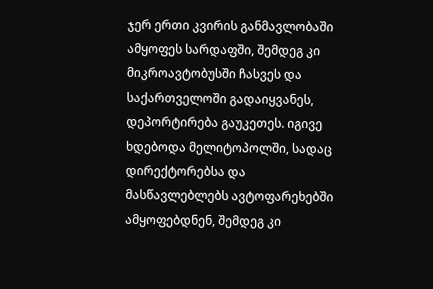ჯერ ერთი კვირის განმავლობაში ამყოფეს სარდაფში, შემდეგ კი მიკროავტობუსში ჩასვეს და საქართველოში გადაიყვანეს, დეპორტირება გაუკეთეს. იგივე ხდებოდა მელიტოპოლში, სადაც დირექტორებსა და მასწავლებლებს ავტოფარეხებში ამყოფებდნენ, შემდეგ კი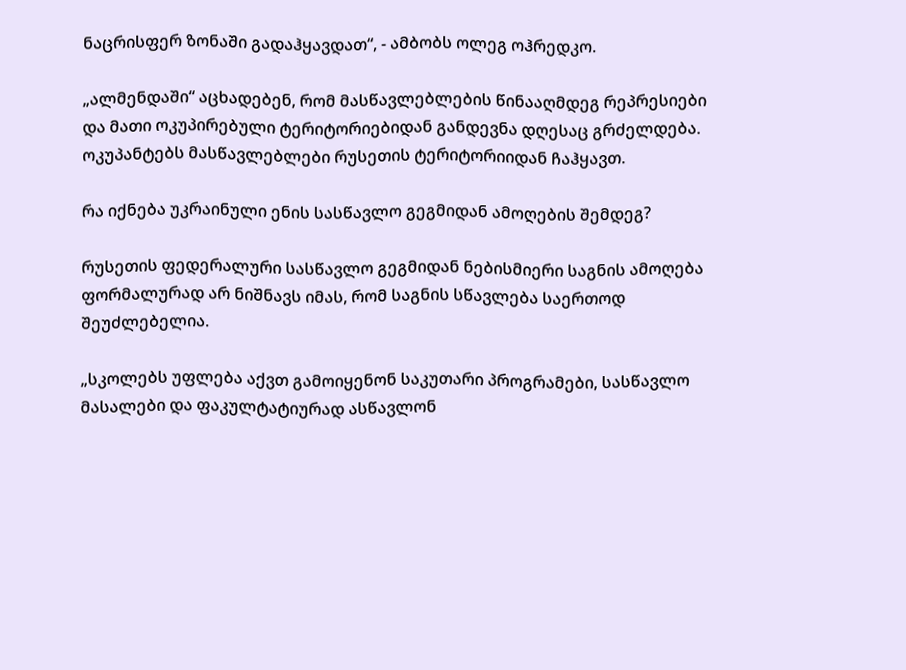ნაცრისფერ ზონაში გადაჰყავდათ“, - ამბობს ოლეგ ოჰრედკო.

„ალმენდაში“ აცხადებენ, რომ მასწავლებლების წინააღმდეგ რეპრესიები და მათი ოკუპირებული ტერიტორიებიდან განდევნა დღესაც გრძელდება. ოკუპანტებს მასწავლებლები რუსეთის ტერიტორიიდან ჩაჰყავთ.

რა იქნება უკრაინული ენის სასწავლო გეგმიდან ამოღების შემდეგ?

რუსეთის ფედერალური სასწავლო გეგმიდან ნებისმიერი საგნის ამოღება ფორმალურად არ ნიშნავს იმას, რომ საგნის სწავლება საერთოდ შეუძლებელია.

„სკოლებს უფლება აქვთ გამოიყენონ საკუთარი პროგრამები, სასწავლო მასალები და ფაკულტატიურად ასწავლონ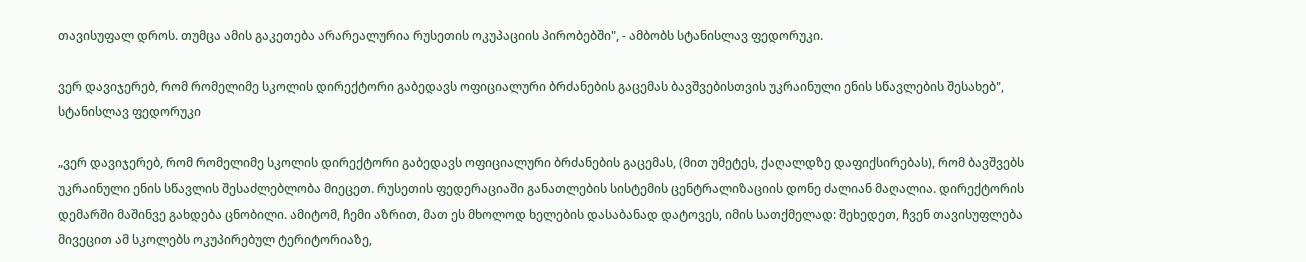თავისუფალ დროს. თუმცა ამის გაკეთება არარეალურია რუსეთის ოკუპაციის პირობებში", - ამბობს სტანისლავ ფედორუკი.

ვერ დავიჯერებ, რომ რომელიმე სკოლის დირექტორი გაბედავს ოფიციალური ბრძანების გაცემას ბავშვებისთვის უკრაინული ენის სწავლების შესახებ", სტანისლავ ფედორუკი

„ვერ დავიჯერებ, რომ რომელიმე სკოლის დირექტორი გაბედავს ოფიციალური ბრძანების გაცემას, (მით უმეტეს, ქაღალდზე დაფიქსირებას), რომ ბავშვებს უკრაინული ენის სწავლის შესაძლებლობა მიეცეთ. რუსეთის ფედერაციაში განათლების სისტემის ცენტრალიზაციის დონე ძალიან მაღალია. დირექტორის დემარში მაშინვე გახდება ცნობილი. ამიტომ, ჩემი აზრით, მათ ეს მხოლოდ ხელების დასაბანად დატოვეს, იმის სათქმელად: შეხედეთ, ჩვენ თავისუფლება მივეცით ამ სკოლებს ოკუპირებულ ტერიტორიაზე,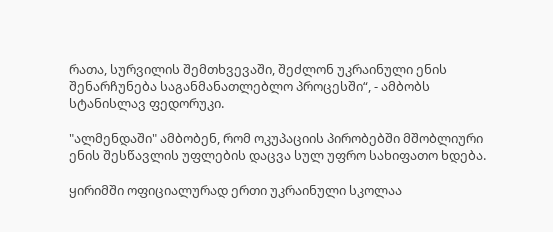რათა, სურვილის შემთხვევაში, შეძლონ უკრაინული ენის შენარჩუნება საგანმანათლებლო პროცესში“, - ამბობს სტანისლავ ფედორუკი.

"ალმენდაში" ამბობენ, რომ ოკუპაციის პირობებში მშობლიური ენის შესწავლის უფლების დაცვა სულ უფრო სახიფათო ხდება.

ყირიმში ოფიციალურად ერთი უკრაინული სკოლაა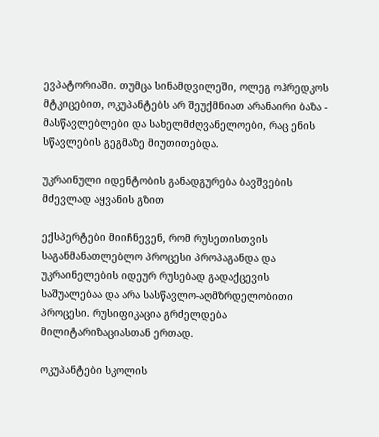ევპატორიაში. თუმცა სინამდვილეში, ოლეგ ოჰრედკოს მტკიცებით, ოკუპანტებს არ შეუქმნიათ არანაირი ბაზა - მასწავლებლები და სახელმძღვანელოები, რაც ენის სწავლების გეგმაზე მიუთითებდა.

უკრაინული იდენტობის განადგურება ბავშვების მძევლად აყვანის გზით

ექსპერტები მიიჩნევენ, რომ რუსეთისთვის საგანმანათლებლო პროცესი პროპაგანდა და უკრაინელების იდეურ რუსებად გადაქცევის საშუალებაა და არა სასწავლო-აღმზრდელობითი პროცესი. რუსიფიკაცია გრძელდება მილიტარიზაციასთან ერთად.

ოკუპანტები სკოლის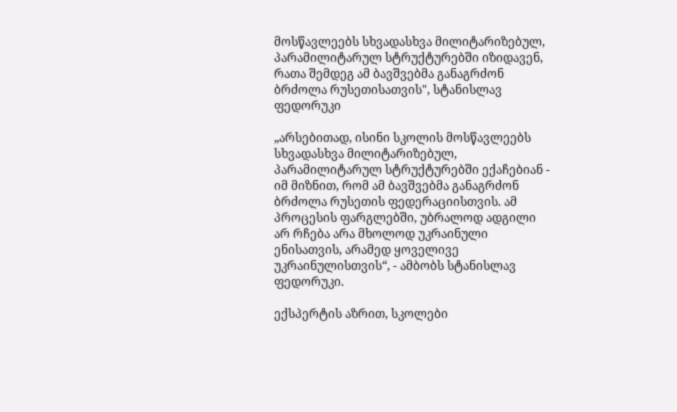მოსწავლეებს სხვადასხვა მილიტარიზებულ, პარამილიტარულ სტრუქტურებში იზიდავენ, რათა შემდეგ ამ ბავშვებმა განაგრძონ ბრძოლა რუსეთისათვის", სტანისლავ ფედორუკი

„არსებითად, ისინი სკოლის მოსწავლეებს სხვადასხვა მილიტარიზებულ, პარამილიტარულ სტრუქტურებში ექაჩებიან - იმ მიზნით, რომ ამ ბავშვებმა განაგრძონ ბრძოლა რუსეთის ფედერაციისთვის. ამ პროცესის ფარგლებში, უბრალოდ ადგილი არ რჩება არა მხოლოდ უკრაინული ენისათვის, არამედ ყოველივე უკრაინულისთვის“, - ამბობს სტანისლავ ფედორუკი.

ექსპერტის აზრით, სკოლები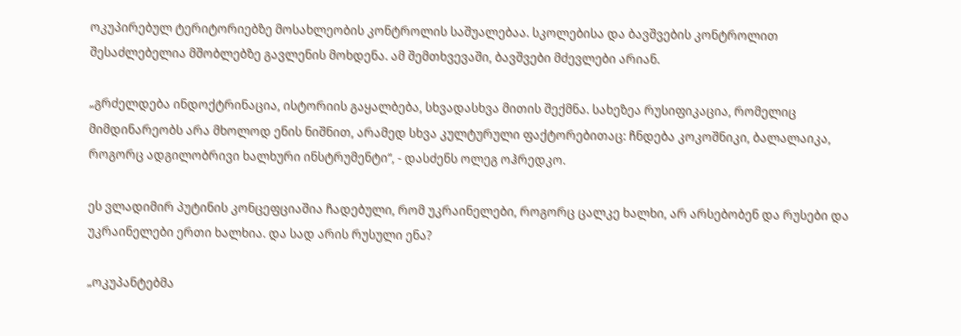ოკუპირებულ ტერიტორიებზე მოსახლეობის კონტროლის საშუალებაა. სკოლებისა და ბავშვების კონტროლით შესაძლებელია მშობლებზე გავლენის მოხდენა. ამ შემთხვევაში, ბავშვები მძევლები არიან.

„გრძელდება ინდოქტრინაცია, ისტორიის გაყალბება, სხვადასხვა მითის შექმნა. სახეზეა რუსიფიკაცია, რომელიც მიმდინარეობს არა მხოლოდ ენის ნიშნით, არამედ სხვა კულტურული ფაქტორებითაც: ჩნდება კოკოშნიკი, ბალალაიკა, როგორც ადგილობრივი ხალხური ინსტრუმენტი“, - დასძენს ოლეგ ოჰრედკო.

ეს ვლადიმირ პუტინის კონცეფციაშია ჩადებული, რომ უკრაინელები, როგორც ცალკე ხალხი, არ არსებობენ და რუსები და უკრაინელები ერთი ხალხია. და სად არის რუსული ენა?

„ოკუპანტებმა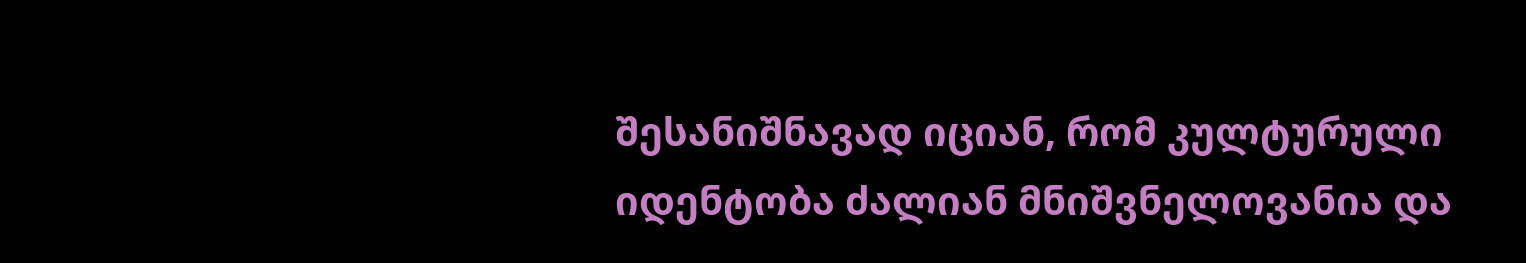შესანიშნავად იციან, რომ კულტურული იდენტობა ძალიან მნიშვნელოვანია და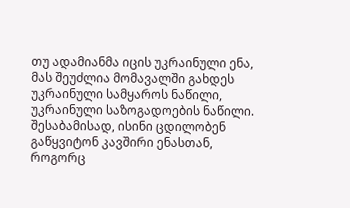თუ ადამიანმა იცის უკრაინული ენა, მას შეუძლია მომავალში გახდეს უკრაინული სამყაროს ნაწილი, უკრაინული საზოგადოების ნაწილი. შესაბამისად, ისინი ცდილობენ გაწყვიტონ კავშირი ენასთან, როგორც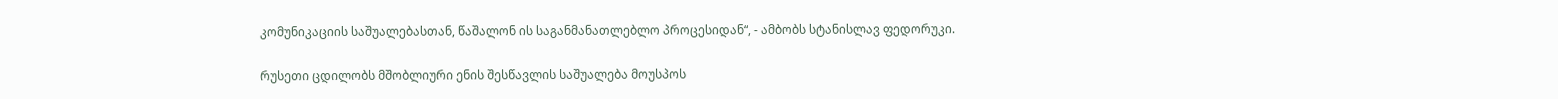კომუნიკაციის საშუალებასთან, წაშალონ ის საგანმანათლებლო პროცესიდან“, - ამბობს სტანისლავ ფედორუკი.

რუსეთი ცდილობს მშობლიური ენის შესწავლის საშუალება მოუსპოს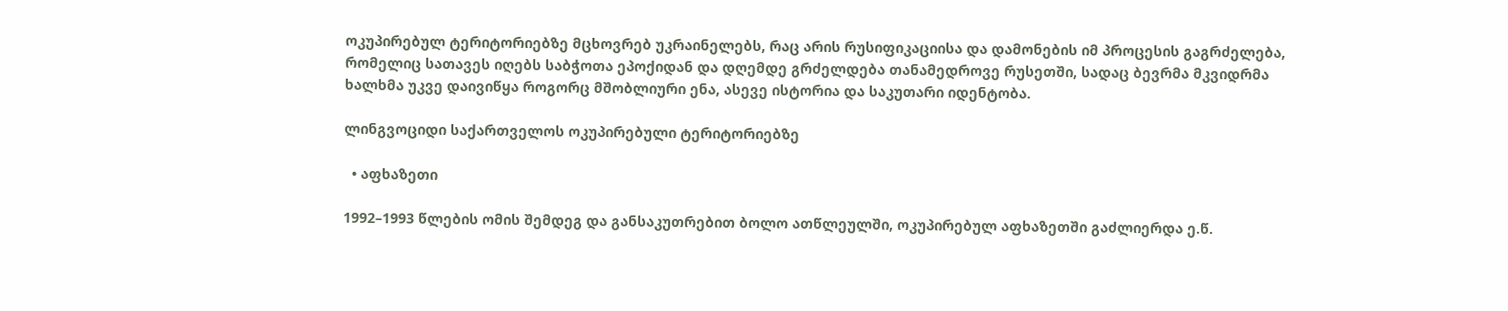ოკუპირებულ ტერიტორიებზე მცხოვრებ უკრაინელებს, რაც არის რუსიფიკაციისა და დამონების იმ პროცესის გაგრძელება, რომელიც სათავეს იღებს საბჭოთა ეპოქიდან და დღემდე გრძელდება თანამედროვე რუსეთში, სადაც ბევრმა მკვიდრმა ხალხმა უკვე დაივიწყა როგორც მშობლიური ენა, ასევე ისტორია და საკუთარი იდენტობა.

ლინგვოციდი საქართველოს ოკუპირებული ტერიტორიებზე

  • აფხაზეთი

1992–1993 წლების ომის შემდეგ და განსაკუთრებით ბოლო ათწლეულში, ოკუპირებულ აფხაზეთში გაძლიერდა ე.წ.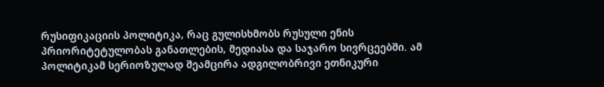რუსიფიკაციის პოლიტიკა, რაც გულისხმობს რუსული ენის პრიორიტეტულობას განათლების, მედიასა და საჯარო სივრცეებში. ამ პოლიტიკამ სერიოზულად შეამცირა ადგილობრივი ეთნიკური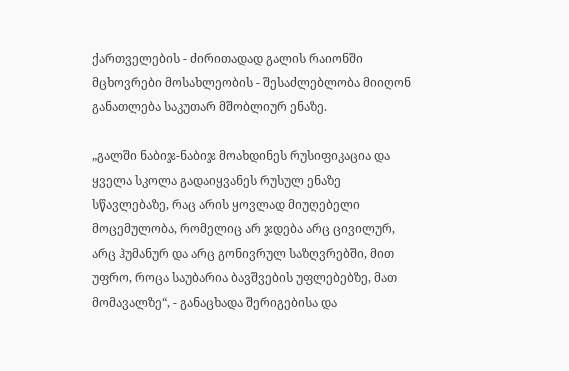ქართველების - ძირითადად გალის რაიონში მცხოვრები მოსახლეობის - შესაძლებლობა მიიღონ განათლება საკუთარ მშობლიურ ენაზე.

„გალში ნაბიჯ-ნაბიჯ მოახდინეს რუსიფიკაცია და ყველა სკოლა გადაიყვანეს რუსულ ენაზე სწავლებაზე, რაც არის ყოვლად მიუღებელი მოცემულობა, რომელიც არ ჯდება არც ცივილურ, არც ჰუმანურ და არც გონივრულ საზღვრებში, მით უფრო, როცა საუბარია ბავშვების უფლებებზე, მათ მომავალზე“, - განაცხადა შერიგებისა და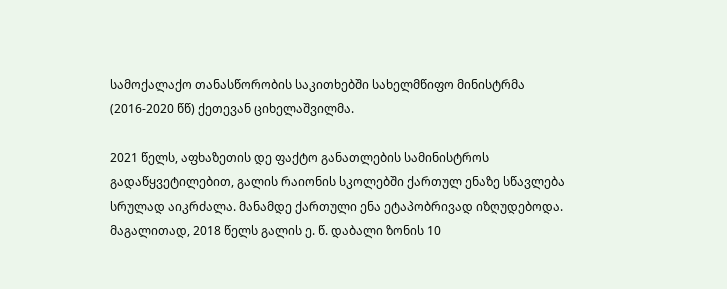სამოქალაქო თანასწორობის საკითხებში სახელმწიფო მინისტრმა (2016-2020 წწ) ქეთევან ციხელაშვილმა.

2021 წელს, აფხაზეთის დე ფაქტო განათლების სამინისტროს გადაწყვეტილებით, გალის რაიონის სკოლებში ქართულ ენაზე სწავლება სრულად აიკრძალა. მანამდე ქართული ენა ეტაპობრივად იზღუდებოდა. მაგალითად, 2018 წელს გალის ე. წ. დაბალი ზონის 10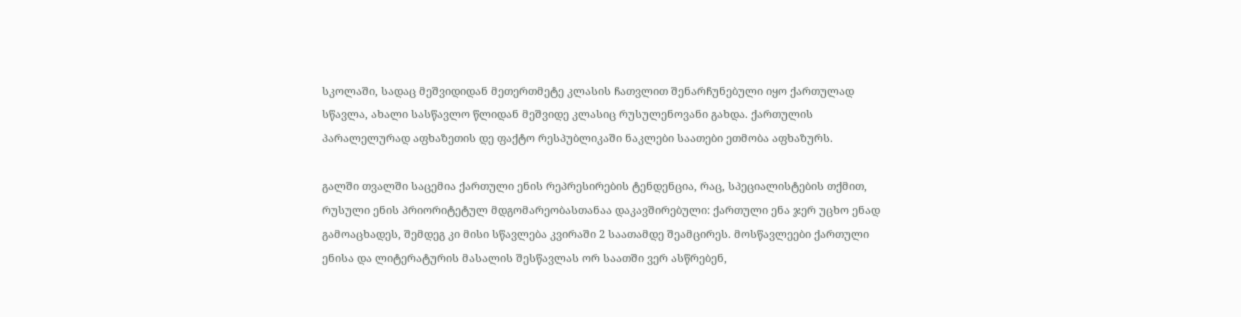სკოლაში, სადაც მეშვიდიდან მეთერთმეტე კლასის ჩათვლით შენარჩუნებული იყო ქართულად სწავლა, ახალი სასწავლო წლიდან მეშვიდე კლასიც რუსულენოვანი გახდა. ქართულის პარალელურად აფხაზეთის დე ფაქტო რესპუბლიკაში ნაკლები საათები ეთმობა აფხაზურს.

გალში თვალში საცემია ქართული ენის რეპრესირების ტენდენცია, რაც, სპეციალისტების თქმით, რუსული ენის პრიორიტეტულ მდგომარეობასთანაა დაკავშირებული: ქართული ენა ჯერ უცხო ენად გამოაცხადეს, შემდეგ კი მისი სწავლება კვირაში 2 საათამდე შეამცირეს. მოსწავლეები ქართული ენისა და ლიტერატურის მასალის შესწავლას ორ საათში ვერ ასწრებენ,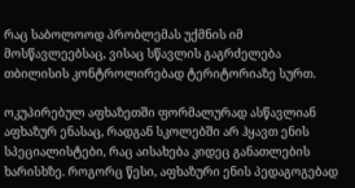რაც საბოლოოდ პრობლემას უქმნის იმ მოსწავლეებსაც, ვისაც სწავლის გაგრძელება თბილისის კონტროლირებად ტერიტორიაზე სურთ.

ოკუპირებულ აფხაზეთში ფორმალურად ასწავლიან აფხაზურ ენასაც, რადგან სკოლებში არ ჰყავთ ენის სპეციალისტები, რაც აისახება კიდეც განათლების ხარისხზე. როგორც წესი, აფხაზური ენის პედაგოგებად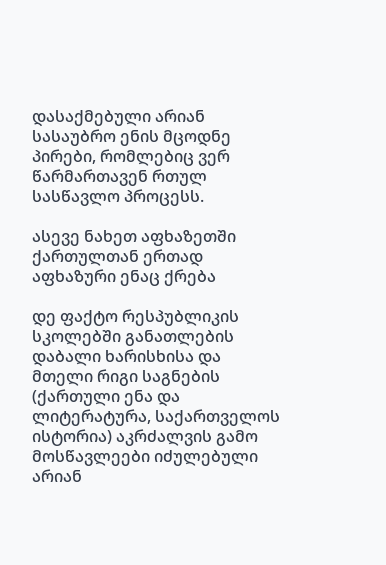დასაქმებული არიან სასაუბრო ენის მცოდნე პირები, რომლებიც ვერ წარმართავენ რთულ სასწავლო პროცესს.

ასევე ნახეთ აფხაზეთში ქართულთან ერთად აფხაზური ენაც ქრება

დე ფაქტო რესპუბლიკის სკოლებში განათლების დაბალი ხარისხისა და მთელი რიგი საგნების (ქართული ენა და ლიტერატურა, საქართველოს ისტორია) აკრძალვის გამო მოსწავლეები იძულებული არიან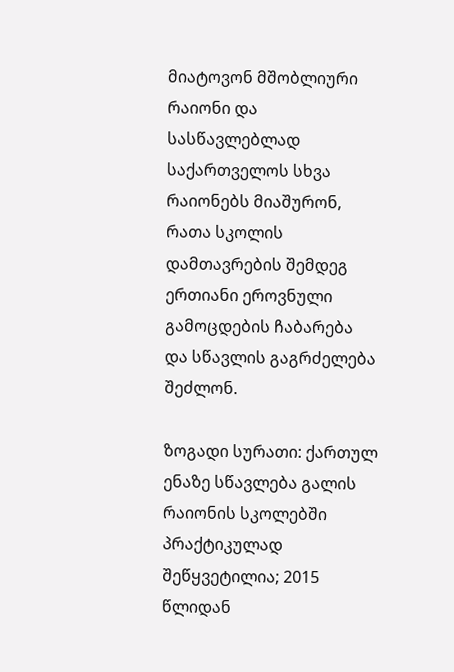მიატოვონ მშობლიური რაიონი და სასწავლებლად საქართველოს სხვა რაიონებს მიაშურონ, რათა სკოლის დამთავრების შემდეგ ერთიანი ეროვნული გამოცდების ჩაბარება და სწავლის გაგრძელება შეძლონ.

ზოგადი სურათი: ქართულ ენაზე სწავლება გალის რაიონის სკოლებში პრაქტიკულად შეწყვეტილია; 2015 წლიდან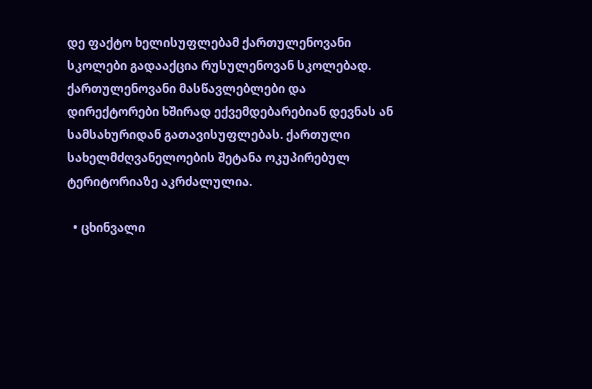დე ფაქტო ხელისუფლებამ ქართულენოვანი სკოლები გადააქცია რუსულენოვან სკოლებად. ქართულენოვანი მასწავლებლები და დირექტორები ხშირად ექვემდებარებიან დევნას ან სამსახურიდან გათავისუფლებას. ქართული სახელმძღვანელოების შეტანა ოკუპირებულ ტერიტორიაზე აკრძალულია.

  • ცხინვალი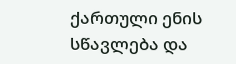ქართული ენის სწავლება და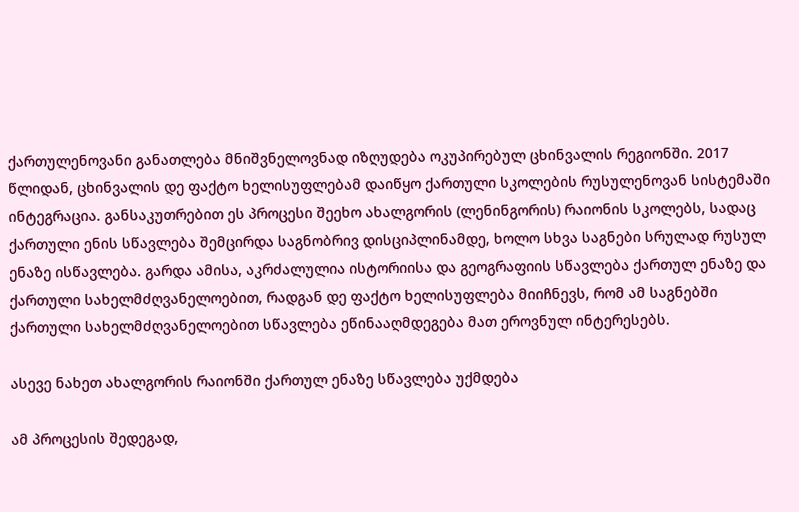ქართულენოვანი განათლება მნიშვნელოვნად იზღუდება ოკუპირებულ ცხინვალის რეგიონში. 2017 წლიდან, ცხინვალის დე ფაქტო ხელისუფლებამ დაიწყო ქართული სკოლების რუსულენოვან სისტემაში ინტეგრაცია. განსაკუთრებით ეს პროცესი შეეხო ახალგორის (ლენინგორის) რაიონის სკოლებს, სადაც ქართული ენის სწავლება შემცირდა საგნობრივ დისციპლინამდე, ხოლო სხვა საგნები სრულად რუსულ ენაზე ისწავლება. გარდა ამისა, აკრძალულია ისტორიისა და გეოგრაფიის სწავლება ქართულ ენაზე და ქართული სახელმძღვანელოებით, რადგან დე ფაქტო ხელისუფლება მიიჩნევს, რომ ამ საგნებში ქართული სახელმძღვანელოებით სწავლება ეწინააღმდეგება მათ ეროვნულ ინტერესებს.

ასევე ნახეთ ახალგორის რაიონში ქართულ ენაზე სწავლება უქმდება

ამ პროცესის შედეგად,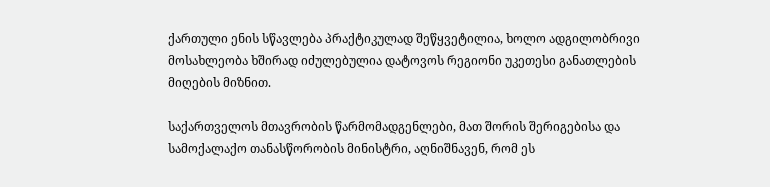ქართული ენის სწავლება პრაქტიკულად შეწყვეტილია, ხოლო ადგილობრივი მოსახლეობა ხშირად იძულებულია დატოვოს რეგიონი უკეთესი განათლების მიღების მიზნით.

საქართველოს მთავრობის წარმომადგენლები, მათ შორის შერიგებისა და სამოქალაქო თანასწორობის მინისტრი, აღნიშნავენ, რომ ეს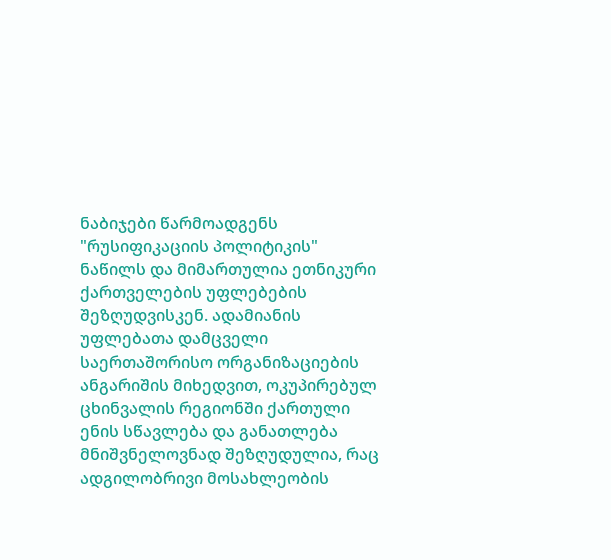ნაბიჯები წარმოადგენს "რუსიფიკაციის პოლიტიკის" ნაწილს და მიმართულია ეთნიკური ქართველების უფლებების შეზღუდვისკენ. ადამიანის უფლებათა დამცველი საერთაშორისო ორგანიზაციების ანგარიშის მიხედვით, ოკუპირებულ ცხინვალის რეგიონში ქართული ენის სწავლება და განათლება მნიშვნელოვნად შეზღუდულია, რაც ადგილობრივი მოსახლეობის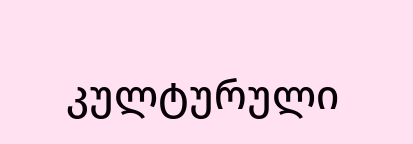კულტურული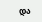და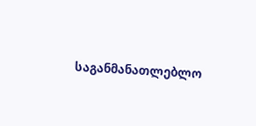საგანმანათლებლო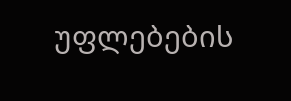უფლებების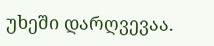უხეში დარღვევაა.